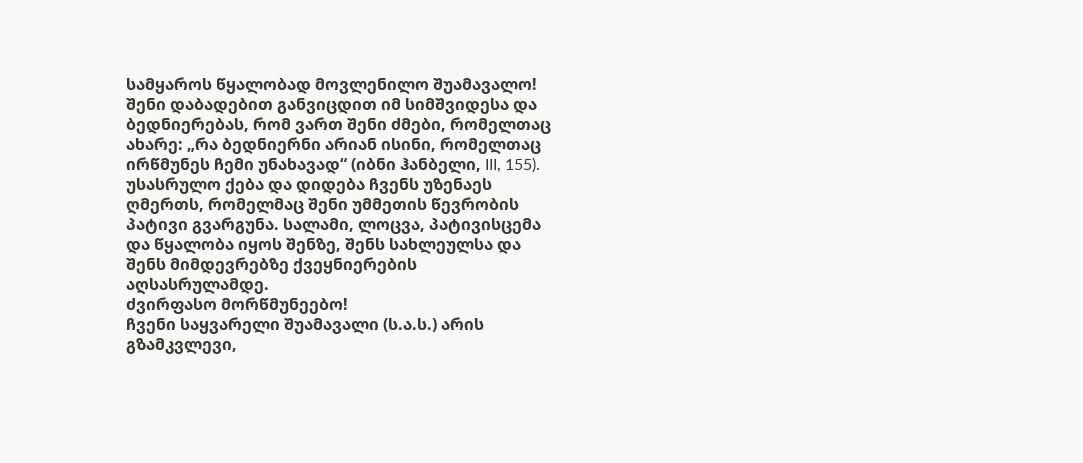სამყაროს წყალობად მოვლენილო შუამავალო!
შენი დაბადებით განვიცდით იმ სიმშვიდესა და ბედნიერებას, რომ ვართ შენი ძმები, რომელთაც ახარე: „რა ბედნიერნი არიან ისინი, რომელთაც ირწმუნეს ჩემი უნახავად“ (იბნი ჰანბელი, III, 155). უსასრულო ქება და დიდება ჩვენს უზენაეს ღმერთს, რომელმაც შენი უმმეთის წევრობის პატივი გვარგუნა. სალამი, ლოცვა, პატივისცემა და წყალობა იყოს შენზე, შენს სახლეულსა და შენს მიმდევრებზე ქვეყნიერების აღსასრულამდე.
ძვირფასო მორწმუნეებო!
ჩვენი საყვარელი შუამავალი (ს.ა.ს.) არის გზამკვლევი,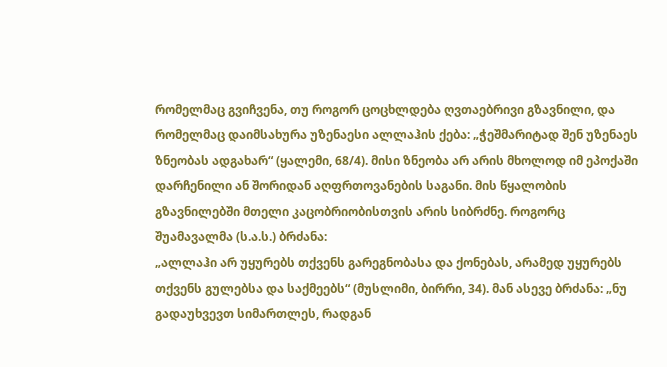რომელმაც გვიჩვენა, თუ როგორ ცოცხლდება ღვთაებრივი გზავნილი, და რომელმაც დაიმსახურა უზენაესი ალლაჰის ქება: „ჭეშმარიტად შენ უზენაეს ზნეობას ადგახარ“ (ყალემი, 68/4). მისი ზნეობა არ არის მხოლოდ იმ ეპოქაში დარჩენილი ან შორიდან აღფრთოვანების საგანი. მის წყალობის გზავნილებში მთელი კაცობრიობისთვის არის სიბრძნე. როგორც შუამავალმა (ს.ა.ს.) ბრძანა:
„ალლაჰი არ უყურებს თქვენს გარეგნობასა და ქონებას, არამედ უყურებს თქვენს გულებსა და საქმეებს“ (მუსლიმი, ბირრი, 34). მან ასევე ბრძანა: „ნუ გადაუხვევთ სიმართლეს, რადგან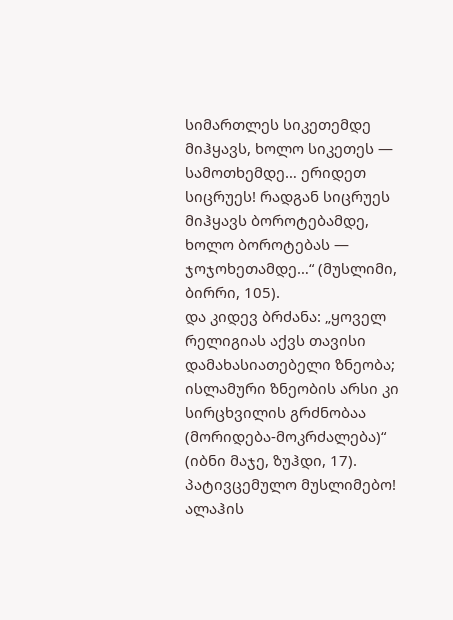სიმართლეს სიკეთემდე მიჰყავს, ხოლო სიკეთეს — სამოთხემდე… ერიდეთ სიცრუეს! რადგან სიცრუეს მიჰყავს ბოროტებამდე, ხოლო ბოროტებას — ჯოჯოხეთამდე…“ (მუსლიმი, ბირრი, 105).
და კიდევ ბრძანა: „ყოველ რელიგიას აქვს თავისი დამახასიათებელი ზნეობა; ისლამური ზნეობის არსი კი სირცხვილის გრძნობაა (მორიდება-მოკრძალება)“ (იბნი მაჯე, ზუჰდი, 17).
პატივცემულო მუსლიმებო!
ალაჰის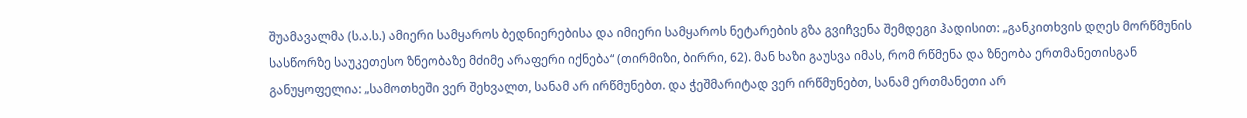შუამავალმა (ს.ა.ს.) ამიერი სამყაროს ბედნიერებისა და იმიერი სამყაროს ნეტარების გზა გვიჩვენა შემდეგი ჰადისით: „განკითხვის დღეს მორწმუნის სასწორზე საუკეთესო ზნეობაზე მძიმე არაფერი იქნება“ (თირმიზი, ბირრი, 62). მან ხაზი გაუსვა იმას, რომ რწმენა და ზნეობა ერთმანეთისგან განუყოფელია: „სამოთხეში ვერ შეხვალთ, სანამ არ ირწმუნებთ. და ჭეშმარიტად ვერ ირწმუნებთ, სანამ ერთმანეთი არ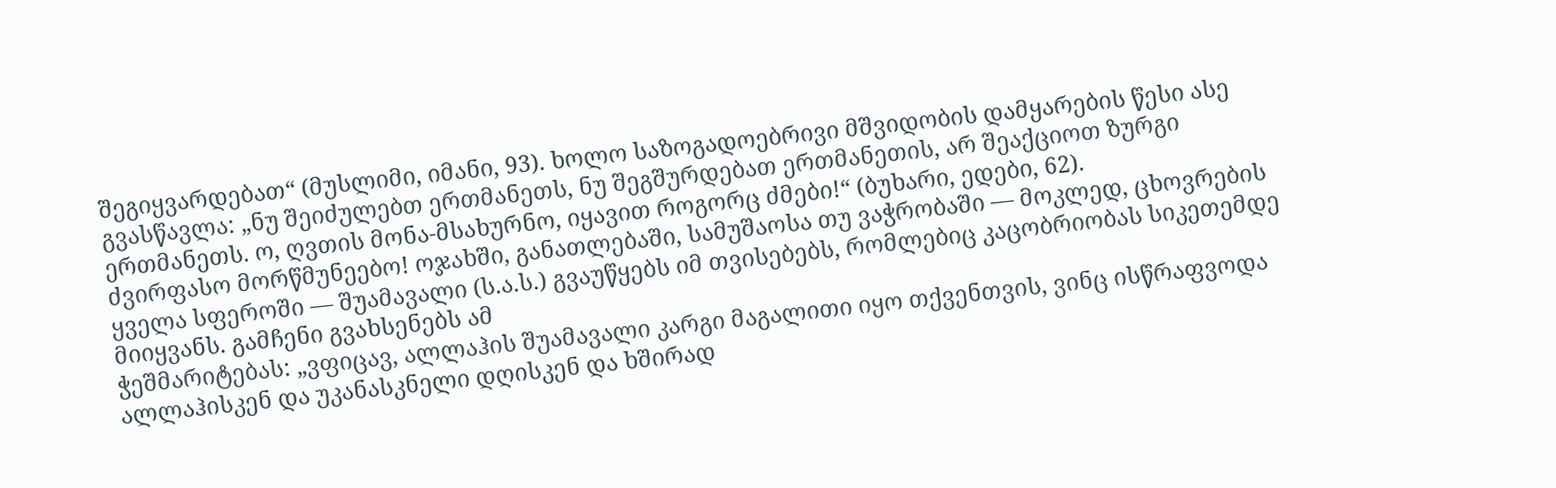შეგიყვარდებათ“ (მუსლიმი, იმანი, 93). ხოლო საზოგადოებრივი მშვიდობის დამყარების წესი ასე გვასწავლა: „ნუ შეიძულებთ ერთმანეთს, ნუ შეგშურდებათ ერთმანეთის, არ შეაქციოთ ზურგი ერთმანეთს. ო, ღვთის მონა-მსახურნო, იყავით როგორც ძმები!“ (ბუხარი, ედები, 62).
ძვირფასო მორწმუნეებო! ოჯახში, განათლებაში, სამუშაოსა თუ ვაჭრობაში — მოკლედ, ცხოვრების ყველა სფეროში — შუამავალი (ს.ა.ს.) გვაუწყებს იმ თვისებებს, რომლებიც კაცობრიობას სიკეთემდე მიიყვანს. გამჩენი გვახსენებს ამ
ჭეშმარიტებას: „ვფიცავ, ალლაჰის შუამავალი კარგი მაგალითი იყო თქვენთვის, ვინც ისწრაფვოდა ალლაჰისკენ და უკანასკნელი დღისკენ და ხშირად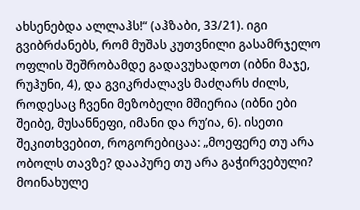ახსენებდა ალლაჰს!“ (აჰზაბი, 33/21). იგი გვიბრძანებს, რომ მუშას კუთვნილი გასამრჯელო ოფლის შეშრობამდე გადავუხადოთ (იბნი მაჯე, რუჰუნი, 4), და გვიკრძალავს მაძღარს ძილს, როდესაც ჩვენი მეზობელი მშიერია (იბნი ები შეიბე, მუსანნეფი, იმანი და რუ’ია, 6). ისეთი შეკითხვებით, როგორებიცაა: „მოეფერე თუ არა ობოლს თავზე? დააპურე თუ არა გაჭირვებული? მოინახულე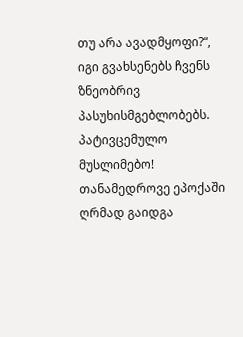თუ არა ავადმყოფი?“, იგი გვახსენებს ჩვენს ზნეობრივ პასუხისმგებლობებს.
პატივცემულო მუსლიმებო!
თანამედროვე ეპოქაში ღრმად გაიდგა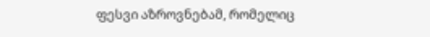ფესვი აზროვნებამ, რომელიც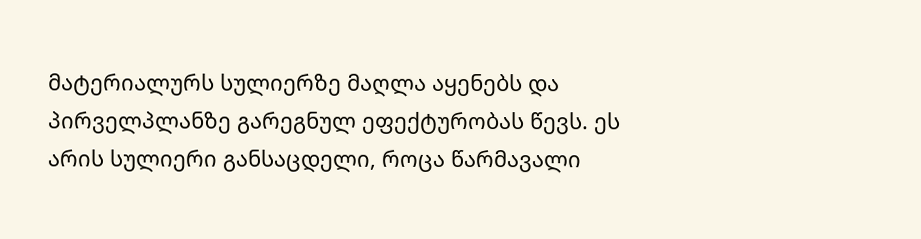მატერიალურს სულიერზე მაღლა აყენებს და პირველპლანზე გარეგნულ ეფექტურობას წევს. ეს არის სულიერი განსაცდელი, როცა წარმავალი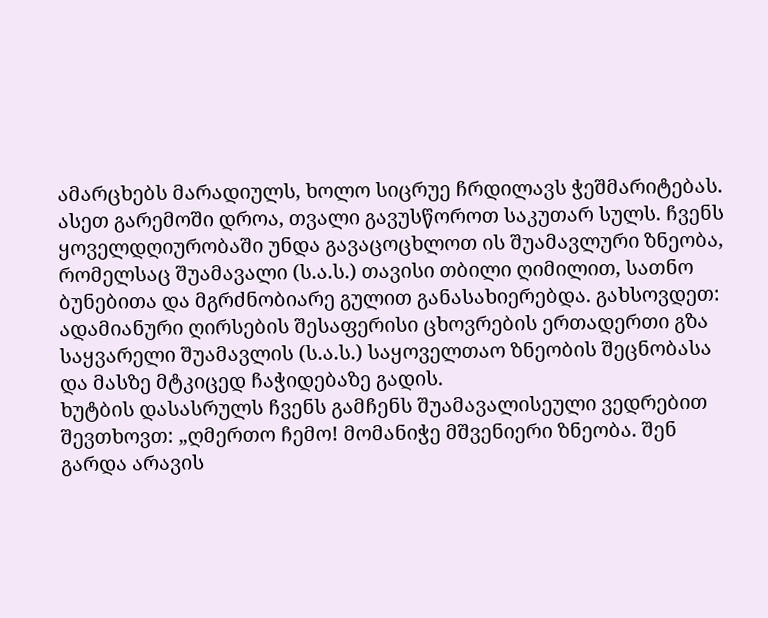ამარცხებს მარადიულს, ხოლო სიცრუე ჩრდილავს ჭეშმარიტებას. ასეთ გარემოში დროა, თვალი გავუსწოროთ საკუთარ სულს. ჩვენს ყოველდღიურობაში უნდა გავაცოცხლოთ ის შუამავლური ზნეობა, რომელსაც შუამავალი (ს.ა.ს.) თავისი თბილი ღიმილით, სათნო ბუნებითა და მგრძნობიარე გულით განასახიერებდა. გახსოვდეთ: ადამიანური ღირსების შესაფერისი ცხოვრების ერთადერთი გზა საყვარელი შუამავლის (ს.ა.ს.) საყოველთაო ზნეობის შეცნობასა და მასზე მტკიცედ ჩაჭიდებაზე გადის.
ხუტბის დასასრულს ჩვენს გამჩენს შუამავალისეული ვედრებით შევთხოვთ: „ღმერთო ჩემო! მომანიჭე მშვენიერი ზნეობა. შენ გარდა არავის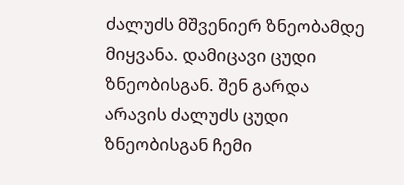ძალუძს მშვენიერ ზნეობამდე მიყვანა. დამიცავი ცუდი ზნეობისგან. შენ გარდა არავის ძალუძს ცუდი ზნეობისგან ჩემი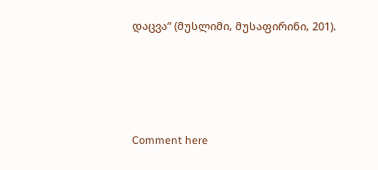დაცვა“ (მუსლიმი, მუსაფირინი, 201).




Comment here